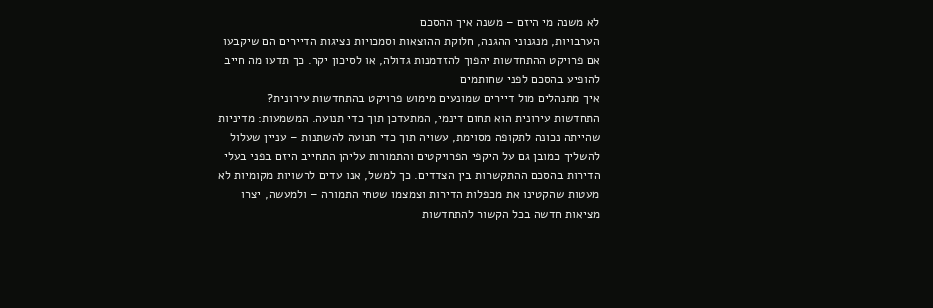לא משנה מי היזם – משנה איך ההסכם
הערבויות, מנגנוני ההגנה, חלוקת ההוצאות וסמכויות נציגות הדיירים הם שיקבעו אם פרויקט ההתחדשות יהפוך להזדמנות גדולה, או לסיכון יקר. כך תדעו מה חייב להופיע בהסכם לפני שחותמים
איך מתנהלים מול דיירים שמונעים מימוש פרויקט בהתחדשות עירונית?
התחדשות עירונית הוא תחום דינמי, המתעדכן תוך כדי תנועה. המשמעות: מדיניות שהייתה נכונה לתקופה מסוימת, עשויה תוך כדי תנועה להשתנות – עניין שעלול להשליך כמובן גם על היקפי הפרויקטים והתמורות עליהן התחייב היזם בפני בעלי הדירות בהסכם ההתקשרות בין הצדדים. כך למשל, אנו עדים לרשויות מקומיות לא מעטות שהקטינו את מכפלות הדירות וצמצמו שטחי התמורה – ולמעשה, יצרו מציאות חדשה בכל הקשור להתחדשות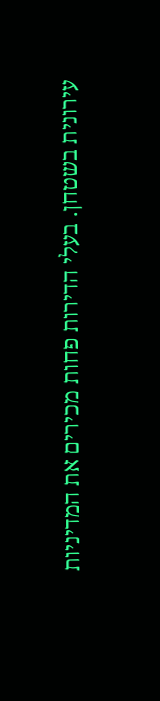עירונית בשטחן. בעלי הדירות פחות מכירים את המדיניות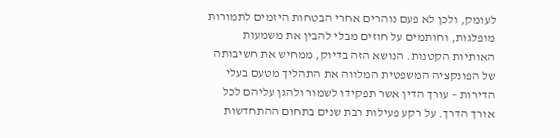לעומק, ולכן לא פעם נוהרים אחרי הבטחות היזמים לתמורות מופלגות, וחותמים על חוזים מבלי להבין את משמעות האותיות הקטנות. הנושא הזה בדיוק, ממחיש את חשיבותה של הפונקציה המשפטית המלווה את התהליך מטעם בעלי הדירות – עורך הדין אשר תפקידו לשמור ולהגן עליהם לכל אורך הדרך. על רקע פעילות רבת שנים בתחום ההתחדשות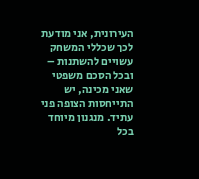העירונית, אני מודעת לכך שכללי המשחק עשויים להשתנות – ובכל הסכם משפטי שאני מכינה, יש התייחסות הצופה פני עתיד. מנגנון מיוחד בכל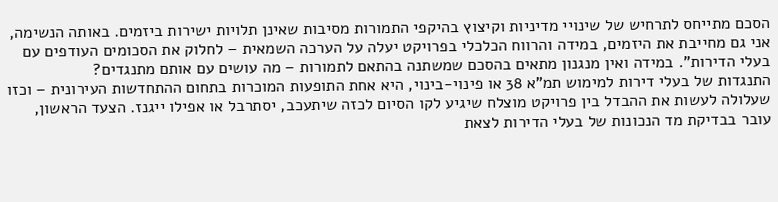הסכם מתייחס לתרחיש של שינויי מדיניות וקיצוץ בהיקפי התמורות מסיבות שאינן תלויות ישירות ביזמים. באותה הנשימה, אני גם מחייבת את היזמים, במידה והרווח הכלכלי בפרויקט יעלה על הערכה השמאית – לחלוק את הסכומים העודפים עם בעלי הדירות". במידה ואין מנגנון מתאים בהסכם שמשתנה בהתאם לתמורות – מה עושים עם אותם מתנגדים?
התנגדות של בעלי דירות למימוש תמ"א 38 או פינוי-בינוי, היא אחת התופעות המוכרות בתחום ההתחדשות העירונית – וכזו שעלולה לעשות את ההבדל בין פרויקט מוצלח שיגיע לקו הסיום לכזה שיתעכב, יסתרבל או אפילו ייגנז. הצעד הראשון, עובר בבדיקת מד הנכונות של בעלי הדירות לצאת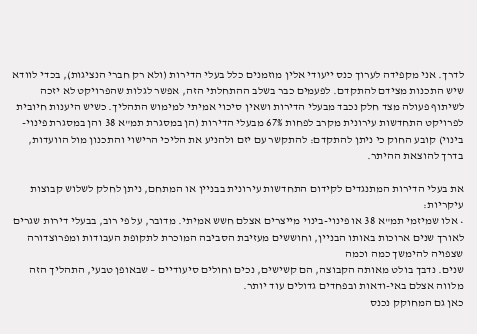לדרך. אני מקפידה לערוך כנס ייעודי אלין מוזמנים כלל בעלי הדירות (ולא רק חברי הנציגות), בכדי לוודא שיש התכנות מצידם להתקדם. לפעמים כבר בשלב ההתחלתי הזה, אפשר לגלות שהפרויקט לא יזכה לשיתוף פעולה מצד חלק נכבד מבעלי הדירות ושאין סיכוי אמיתי למימוש התהליך. כשיש היענות חיובית לפרויקט התחדשות עירונית מקרב לפחות 67% מבעלי הדירות (הן במסגרת תמ"א 38 והן במסגרת פינוי- בינוי) קובע החוק כי ניתן להתקדם: להתקשר עם יזם ולהניע את הליכי הרישוי והתכנון מול הוועדות, בדרך להוצאת ההיתר.

את בעלי הדירות המתנגדים לקידום התחדשות עירונית בבניין או המתחם, ניתן לחלק לשלוש קבוצות עיקריות:
• אלו שמיזמי תמ"א 38 או פינוי-בינוי מייצרים אצלם חשש אמיתי. מדובר, על פי רוב, בבעלי דירות שגרים לאורך שנים ארוכות באותו הבניין, וחוששים מעזיבת הסביבה המוכרת לתקופת העבודות ומפרוצדורה שצפויה להימשך כמה וכמה
שנים. נדבך בולט מאותה הקבוצה, הם קשישים, נכים וחולים סיעודיים – שבאופן טבעי, התהליך הזה מלווה אצלם באי-ודאות ובפחדים גדולים עוד יותר.
כאן גם המחוקק נכנס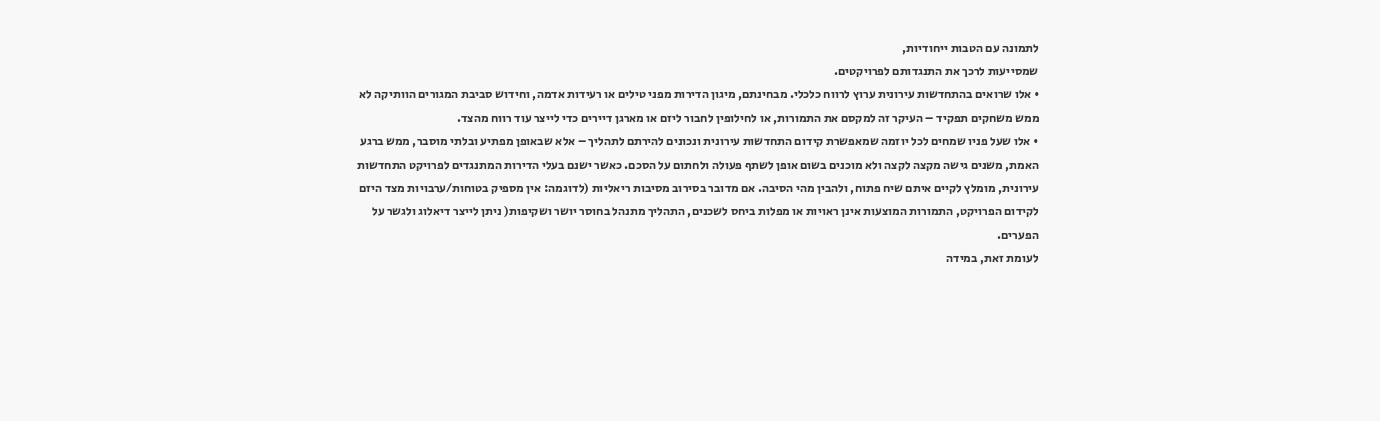לתמונה עם הטבות ייחודיות,
שמסייעות לרכך את התנגדותם לפרויקטים.
• אלו שרואים בהתחדשות עירונית ערוץ לרווח כלכלי. מבחינתם, מיגון הדירות מפני טילים או רעידות אדמה, וחידוש סביבת המגורים הוותיקה לא ממש משחקים תפקיד – העיקר זה למקסם את התמורות, או לחילופין לחבור ליזם או מארגן דיירים כדי לייצר עוד רווח מהצד.
• אלו שעל פניו שמחים לכל יוזמה שמאפשרת קידום התחדשות עירונית ונכונים להירתם לתהליך – אלא שבאופן מפתיע ובלתי מוסבר, ממש ברגע האמת, משנים גישה מקצה לקצה ולא מוכנים בשום אופן לשתף פעולה ולחתום על הסכם. כאשר ישנם בעלי הדירות המתנגדים לפרויקט התחדשות עירונית, מומלץ לקיים איתם שיח פתוח, ולהבין מהי הסיבה. אם מדובר בסירוב מסיבות ריאליות (לדוגמה: אין מספיק בטוחות/ערבויות מצד היזם לקידום הפרויקט, התמורות המוצעות אינן ראויות או מפלות ביחס לשכנים, התהליך מתנהל בחוסר יושר ושקיפות( ניתן לייצר דיאלוג ולגשר על הפערים.
לעומת זאת, במידה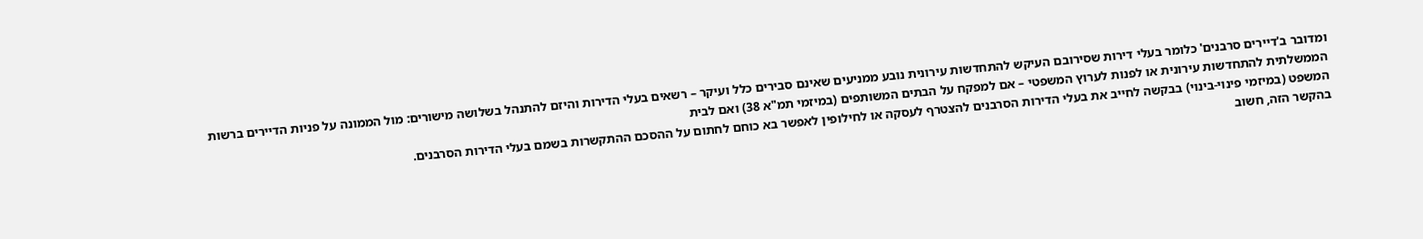ומדובר ב'דיירים סרבנים' כלומר בעלי דירות שסירובם העיקש להתחדשות עירונית נובע ממניעים שאינם סבירים כלל ועיקר – רשאים בעלי הדירות והיזם להתנהל בשלושה מישורים: מול הממונה על פניות הדיירים ברשות
הממשלתית להתחדשות עירונית או לפנות לערוץ המשפטי – אם למפקח על הבתים המשותפים (במיזמי תמ"א 38) ואם לבית
המשפט (במיזמי פינוי-בינוי) בבקשה לחייב את בעלי הדירות הסרבנים להצטרף לעסקה או לחילופין לאפשר בא כוחם לחתום על ההסכם ההתקשרות בשמם בעלי הדירות הסרבנים.
בהקשר הזה, חשוב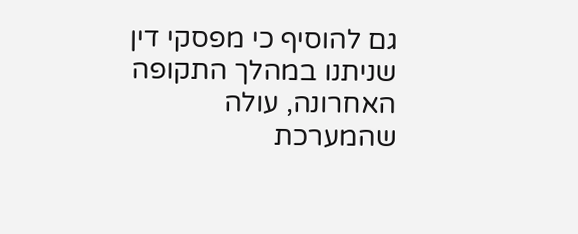גם להוסיף כי מפסקי דין שניתנו במהלך התקופה האחרונה, עולה שהמערכת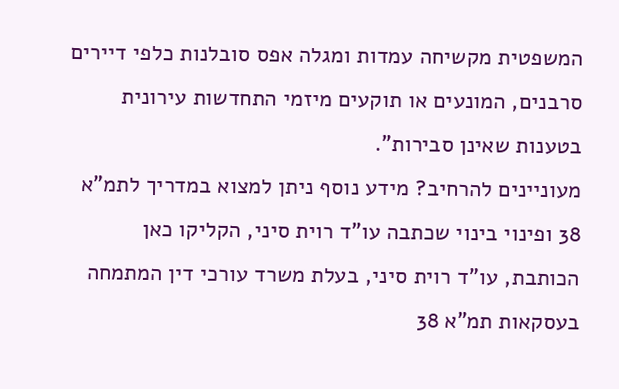המשפטית מקשיחה עמדות ומגלה אפס סובלנות כלפי דיירים סרבנים, המונעים או תוקעים מיזמי התחדשות עירונית בטענות שאינן סבירות".
מעוניינים להרחיב? מידע נוסף ניתן למצוא במדריך לתמ"א 38 ופינוי בינוי שכתבה עו"ד רוית סיני, הקליקו כאן
הכותבת, עו"ד רוית סיני, בעלת משרד עורכי דין המתמחה בעסקאות תמ"א 38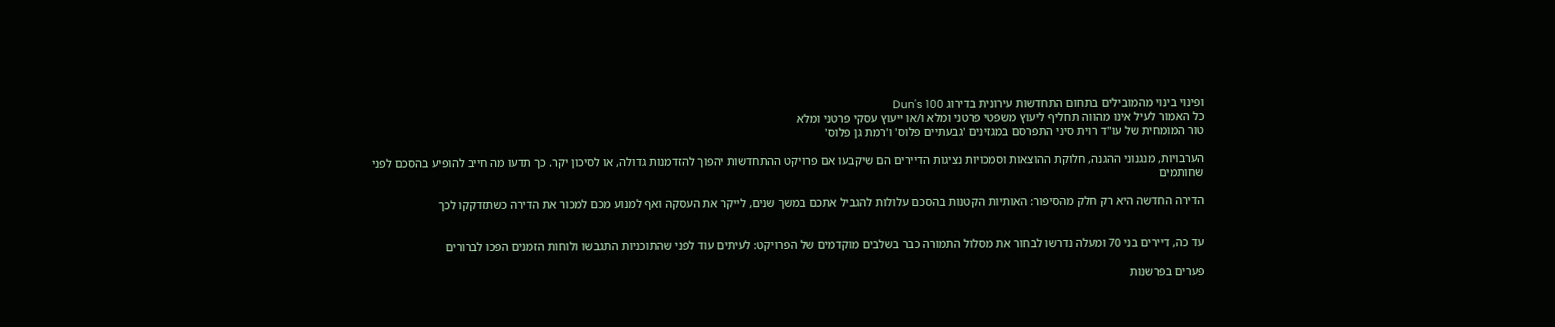ופינוי בינוי מהמובילים בתחום התחדשות עירונית בדירוג Dun's 100
כל האמור לעיל אינו מהווה תחליף ליעוץ משפטי פרטני ומלא ו/או ייעוץ עסקי פרטני ומלא
טור המומחית של עו"ד רוית סיני התפרסם במגזינים 'גבעתיים פלוס' ו'רמת גן פלוס'

הערבויות, מנגנוני ההגנה, חלוקת ההוצאות וסמכויות נציגות הדיירים הם שיקבעו אם פרויקט ההתחדשות יהפוך להזדמנות גדולה, או לסיכון יקר. כך תדעו מה חייב להופיע בהסכם לפני שחותמים

הדירה החדשה היא רק חלק מהסיפור: האותיות הקטנות בהסכם עלולות להגביל אתכם במשך שנים, לייקר את העסקה ואף למנוע מכם למכור את הדירה כשתזדקקו לכך


עד כה, דיירים בני 70 ומעלה נדרשו לבחור את מסלול התמורה כבר בשלבים מוקדמים של הפרויקט: לעיתים עוד לפני שהתוכניות התגבשו ולוחות הזמנים הפכו לברורים

פערים בפרשנות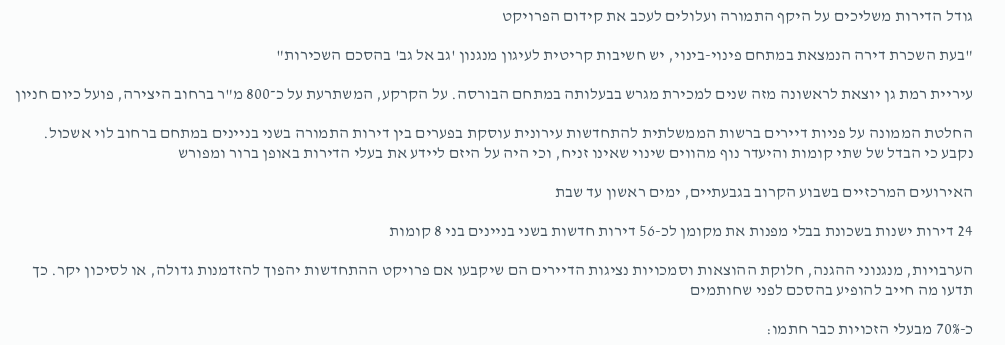גודל הדירות משליכים על היקף התמורה ועלולים לעכב את קידום הפרויקט

"בעת השכרת דירה הנמצאת במתחם פינוי-בינוי, יש חשיבות קריטית לעיגון מנגנון 'גב אל גב' בהסכם השכירות"

עיריית רמת גן יוצאת לראשונה מזה שנים למכירת מגרש בבעלותה במתחם הבורסה. על הקרקע, המשתרעת על כ־800 מ"ר ברחוב היצירה, פועל כיום חניון

החלטת הממונה על פניות דיירים ברשות הממשלתית להתחדשות עירונית עוסקת בפערים בין דירות התמורה בשני בניינים במתחם ברחוב לוי אשכול. נקבע כי הבדל של שתי קומות והיעדר נוף מהווים שינוי שאינו זניח, וכי היה על היזם ליידע את בעלי הדירות באופן ברור ומפורש

האירועים המרכזיים בשבוע הקרוב בגבעתיים, ימים ראשון עד שבת

24 דירות ישנות בשכונת בבלי מפנות את מקומן לכ-56 דירות חדשות בשני בניינים בני 8 קומות

הערבויות, מנגנוני ההגנה, חלוקת ההוצאות וסמכויות נציגות הדיירים הם שיקבעו אם פרויקט ההתחדשות יהפוך להזדמנות גדולה, או לסיכון יקר. כך תדעו מה חייב להופיע בהסכם לפני שחותמים

כ-70% מבעלי הזכויות כבר חתמו: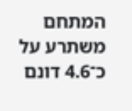המתחם משתרע על כ־4.6 דונם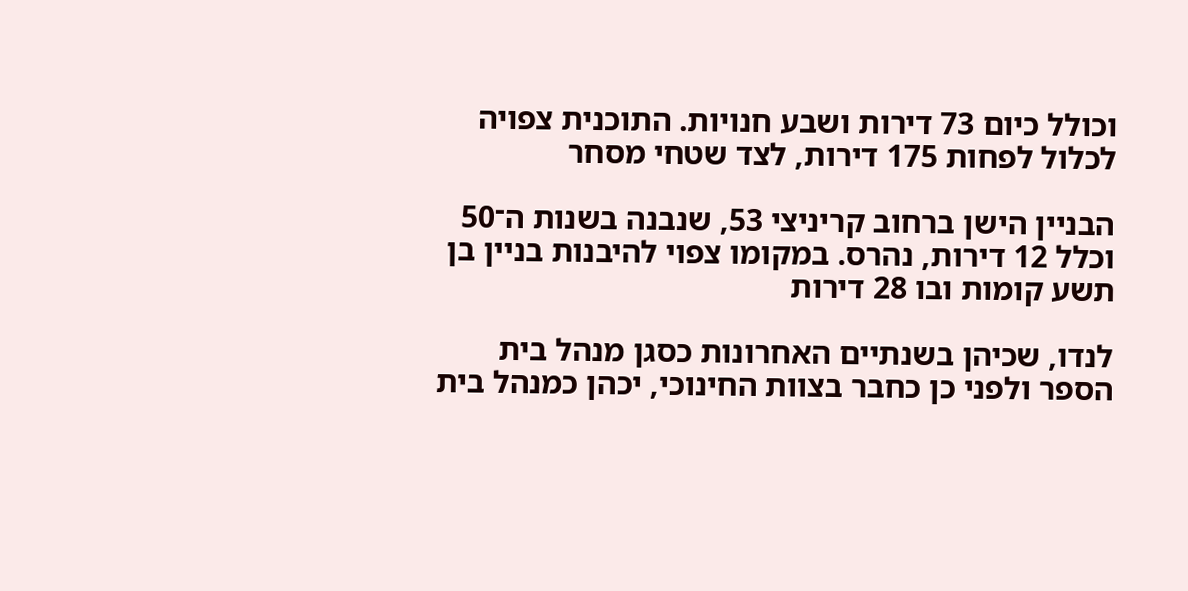וכולל כיום 73 דירות ושבע חנויות. התוכנית צפויה לכלול לפחות 175 דירות, לצד שטחי מסחר

הבניין הישן ברחוב קריניצי 53, שנבנה בשנות ה־50 וכלל 12 דירות, נהרס. במקומו צפוי להיבנות בניין בן תשע קומות ובו 28 דירות

לנדו, שכיהן בשנתיים האחרונות כסגן מנהל בית הספר ולפני כן כחבר בצוות החינוכי, יכהן כמנהל בית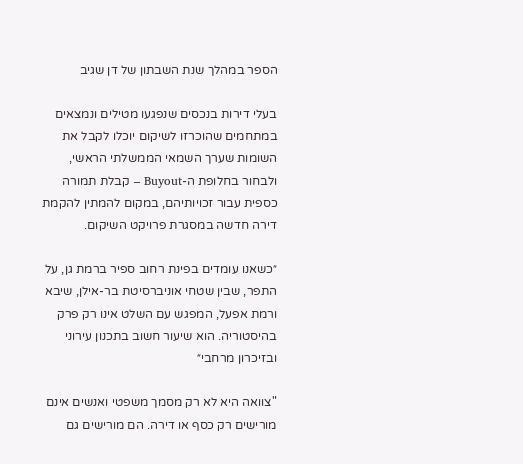הספר במהלך שנת השבתון של דן שגיב

בעלי דירות בנכסים שנפגעו מטילים ונמצאים במתחמים שהוכרזו לשיקום יוכלו לקבל את השומות שערך השמאי הממשלתי הראשי, ולבחור בחלופת ה-Buyout – קבלת תמורה כספית עבור זכויותיהם, במקום להמתין להקמת דירה חדשה במסגרת פרויקט השיקום.

״כשאנו עומדים בפינת רחוב ספיר ברמת גן, על התפר, שבין שטחי אוניברסיטת בר-אילן, שיבא ורמת אפעל, המפגש עם השלט אינו רק פרק בהיסטוריה. הוא שיעור חשוב בתכנון עירוני ובזיכרון מרחבי״

"צוואה היא לא רק מסמך משפטי ואנשים אינם מורישים רק כסף או דירה. הם מורישים גם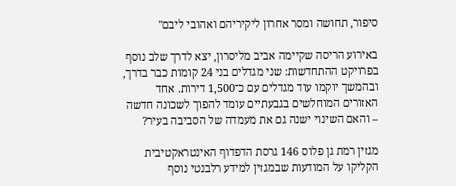סיפור, תחושה ומסר אחרון ליקיריהם ואהובי ליבם"

באירוע הריסה שקיימה אביב מליסרון, יצא לדרך שלב נוסף בפרויקט ההתחדשות: שני מגדלים בני 24 קומות כבר בדרך, ובהמשך יוקמו עוד מגדלים עם כ־1,500 דירות. אחד האזורים המוחלשים בגבעתיים עומד להפוך לשכונה חדשה – והאם השינוי ישנה גם את מעמדה של הסביבה בעיר?

מגזין רמת גן פלוס 146 גרסת הדפדוף האינטראקטיבית הקליקו על המודעות שבמגזין למידע רלבנטי נוסף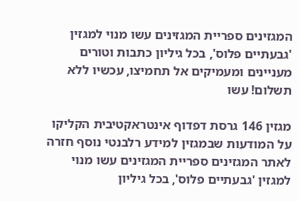המגזינים ספריית המגזינים עשו מנוי למגזין 'גבעתיים פלוס', בכל גיליון כתבות וטורים מעניינים ומעמיקים אל תחמיצו, עכשיו ללא תשלום! עשו

מגזין 146 גרסת דפדוף אינטראקטיבית הקליקו על המודעות שבמגזין למידע רלבנטי נוסף חזרה לאתר המגזינים ספריית המגזינים עשו מנוי למגזין 'גבעתיים פלוס', בכל גיליון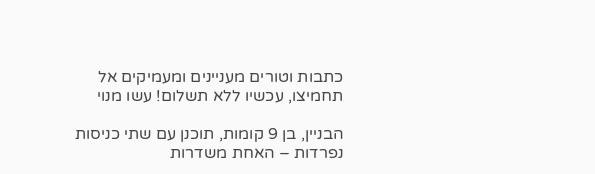כתבות וטורים מעניינים ומעמיקים אל תחמיצו, עכשיו ללא תשלום! עשו מנוי

הבניין, בן 9 קומות, תוכנן עם שתי כניסות נפרדות – האחת משדרות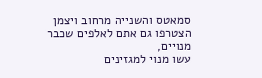סמאטס והשנייה מרחוב ויצמן
הצטרפו גם אתם לאלפים שכבר מנויים,
עשו מנוי למגזינים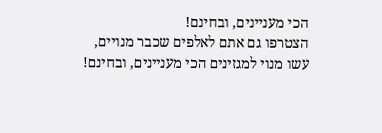הכי מעניינים, ובחינם!
הצטרפו גם אתם לאלפים שכבר מנויים,
עשו מנוי למגזינים הכי מעניינים, ובחינם!